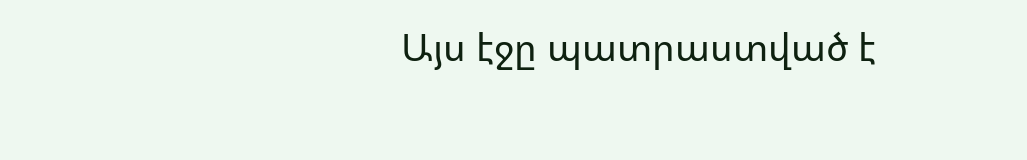Այս էջը պատրաստված է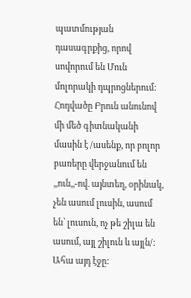պատմության դասագրքից, որով սովորում են Մուն մոլորակի դպրոցներում: Հոդվածը Բրուն անունով մի մեծ գիտնականի մասին է /ասենք, որ բոլոր բառերը վերջանում են ,,ուն,,-ով. այնտեղ, օրինակ, չեն ասում լուսին, ասում են՝ լուսուն, ոչ թե շիլա են ասում, այլ շիլուն և այլն/: Ահա այդ էջը: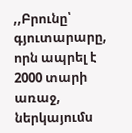,,Բրունը՝ գյուտարարը, որն ապրել է 2000 տարի առաջ, ներկայումս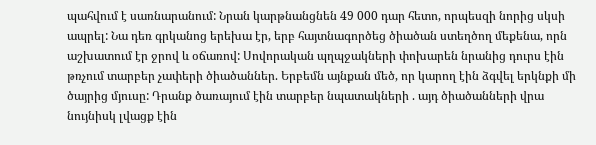պահվում է սառնարանում: Նրան կարթնանցնեն 49 000 դար հետո, որպեսզի նորից սկսի ապրել: Նա դեռ գրկանոց երեխա էր, երբ հայտնագործեց ծիածան ստեղծող մեքենա, որն աշխատում էր ջրով և օճառով: Սովորական պղպջակների փոխարեն նրանից դուրս էին թռչում տարբեր չափերի ծիածաններ. Երբեմն այնքան մեծ, որ կարող էին ձգվել երկնքի մի ծայրից մյուսը: Դրանք ծառայում էին տարբեր նպատակների . այդ ծիածանների վրա նույնիսկ լվացք էին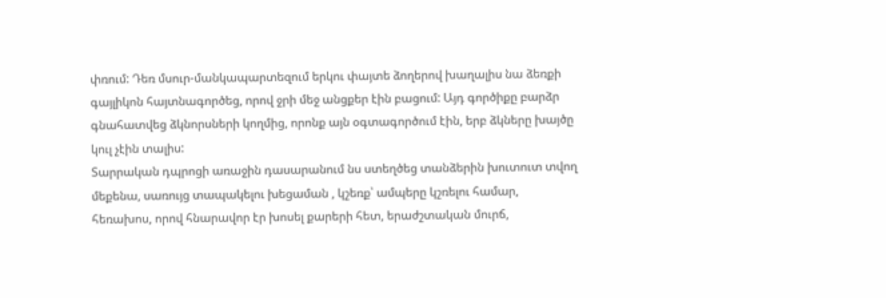փռում: Դեռ մսուր-մանկապարտեզում երկու փայտե ձողերով խաղալիս նա ձեռքի գայլիկոն հայտնագործեց, որով ջրի մեջ անցքեր էին բացում: Այդ գործիքը բարձր գնահատվեց ձկնորսների կողմից, որոնք այն օգտագործում էին, երբ ձկները խայծը կուլ չէին տալիս:
Տարրական դպրոցի առաջին դասարանում նս ստեղծեց տանձերին խուտուտ տվող մեքենա, սառույց տապակելու խեցաման , կշեռք՝ ամպերը կշռելու համար, հեռախոս, որով հնարավոր էր խոսել քարերի հետ, երաժշտական մուրճ,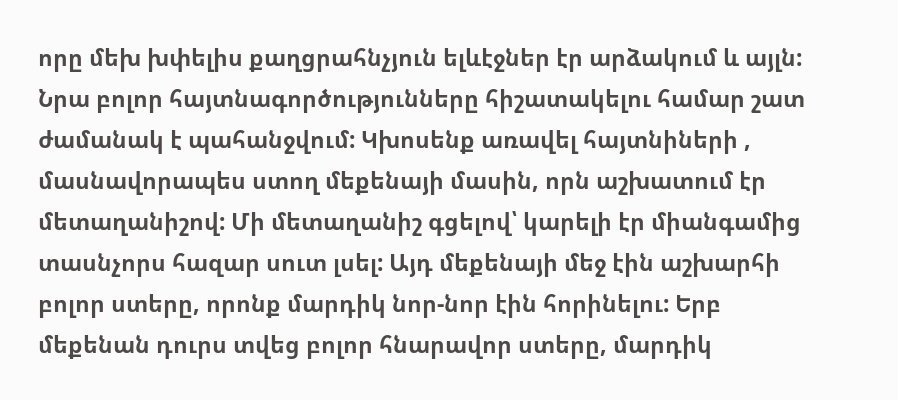որը մեխ խփելիս քաղցրահնչյուն ելևէջներ էր արձակում և այլն:
Նրա բոլոր հայտնագործությունները հիշատակելու համար շատ ժամանակ է պահանջվում: Կխոսենք առավել հայտնիների , մասնավորապես ստող մեքենայի մասին, որն աշխատում էր մետաղանիշով: Մի մետաղանիշ գցելով՝ կարելի էր միանգամից տասնչորս հազար սուտ լսել: Այդ մեքենայի մեջ էին աշխարհի բոլոր ստերը, որոնք մարդիկ նոր-նոր էին հորինելու: Երբ մեքենան դուրս տվեց բոլոր հնարավոր ստերը, մարդիկ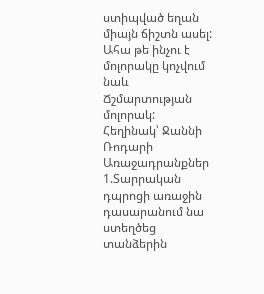ստիպված եղան միայն ճիշտն ասել: Ահա թե ինչու է մոլորակը կոչվում նաև Ճշմարտության մոլորակ:
Հեղինակ՝ Ջաննի Ռոդարի
Առաջադրանքներ
1.Տարրական դպրոցի առաջին դասարանում նա ստեղծեց տանձերին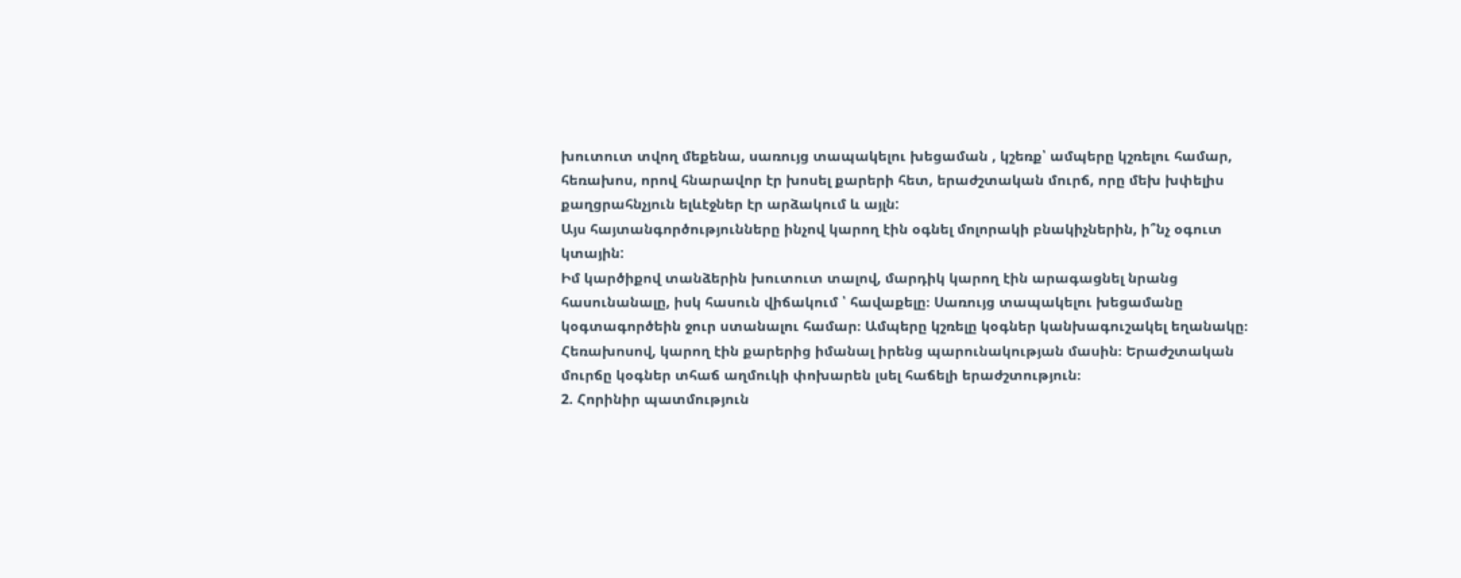խուտուտ տվող մեքենա, սառույց տապակելու խեցաման , կշեռք՝ ամպերը կշռելու համար, հեռախոս, որով հնարավոր էր խոսել քարերի հետ, երաժշտական մուրճ, որը մեխ խփելիս քաղցրահնչյուն ելևէջներ էր արձակում և այլն:
Այս հայտանգործությունները ինչով կարող էին օգնել մոլորակի բնակիչներին, ի՞նչ օգուտ կտային:
Իմ կարծիքով տանձերին խուտուտ տալով, մարդիկ կարող էին արագացնել նրանց հասունանալը, իսկ հասուն վիճակում ՝ հավաքելը։ Սառույց տապակելու խեցամանը կօգտագործեին ջուր ստանալու համար։ Ամպերը կշռելը կօգներ կանխագուշակել եղանակը։ Հեռախոսով, կարող էին քարերից իմանալ իրենց պարունակության մասին։ Երաժշտական մուրճը կօգներ տհաճ աղմուկի փոխարեն լսել հաճելի երաժշտություն։
2. Հորինիր պատմություն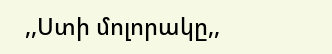,,Ստի մոլորակը,,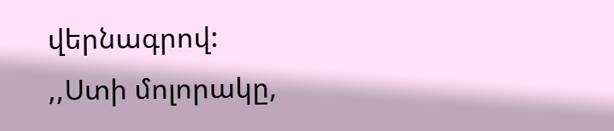վերնագրով:
,,Ստի մոլորակը,